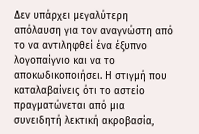Δεν υπάρχει μεγαλύτερη απόλαυση για τον αναγνώστη από το να αντιληφθεί ένα έξυπνο λογοπαίγνιο και να το αποκωδικοποιήσει. Η στιγμή που καταλαβαίνεις ότι το αστείο πραγματώνεται από μια συνειδητή λεκτική ακροβασία,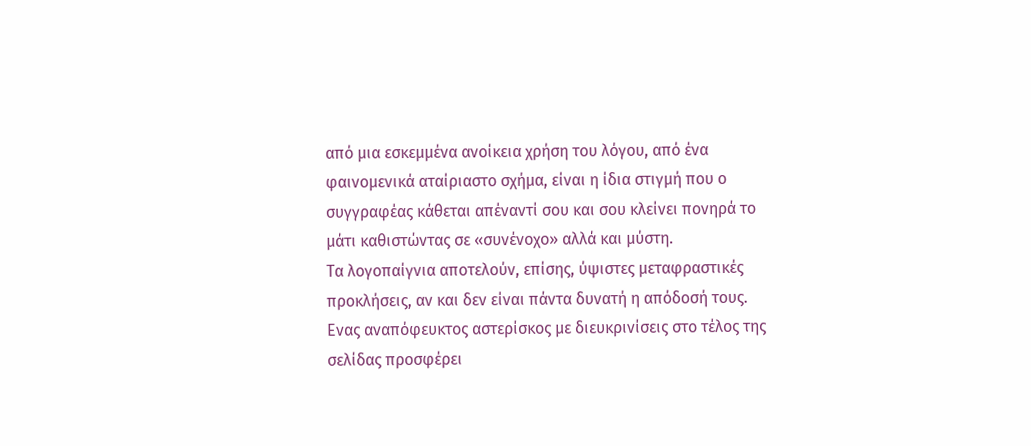από μια εσκεμμένα ανοίκεια χρήση του λόγου, από ένα φαινομενικά αταίριαστο σχήμα, είναι η ίδια στιγμή που ο συγγραφέας κάθεται απέναντί σου και σου κλείνει πονηρά το μάτι καθιστώντας σε «συνένοχο» αλλά και μύστη.
Τα λογοπαίγνια αποτελούν, επίσης, ύψιστες μεταφραστικές προκλήσεις, αν και δεν είναι πάντα δυνατή η απόδοσή τους. Ενας αναπόφευκτος αστερίσκος με διευκρινίσεις στο τέλος της σελίδας προσφέρει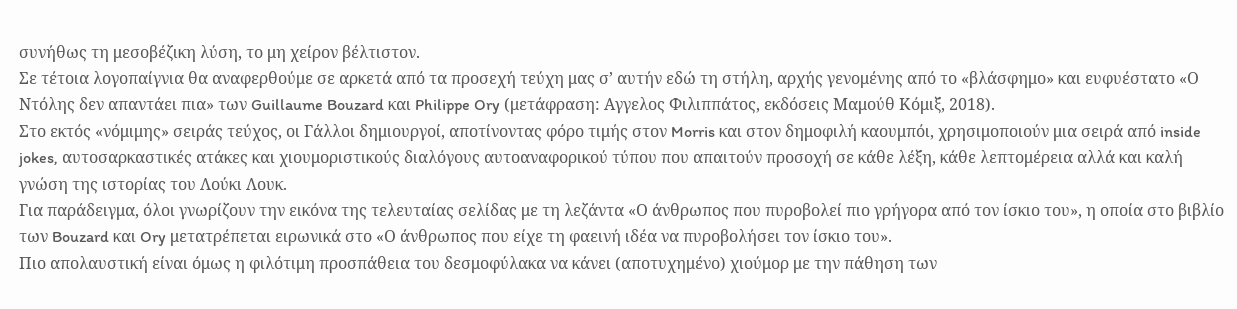συνήθως τη μεσοβέζικη λύση, το μη χείρον βέλτιστον.
Σε τέτοια λογοπαίγνια θα αναφερθούμε σε αρκετά από τα προσεχή τεύχη μας σ’ αυτήν εδώ τη στήλη, αρχής γενομένης από το «βλάσφημο» και ευφυέστατο «Ο Ντόλης δεν απαντάει πια» των Guillaume Bouzard και Philippe Ory (μετάφραση: Αγγελος Φιλιππάτος, εκδόσεις Μαμούθ Κόμιξ, 2018).
Στο εκτός «νόμιμης» σειράς τεύχος, οι Γάλλοι δημιουργοί, αποτίνοντας φόρο τιμής στον Morris και στον δημοφιλή καουμπόι, χρησιμοποιούν μια σειρά από inside jokes, αυτοσαρκαστικές ατάκες και χιουμοριστικούς διαλόγους αυτοαναφορικού τύπου που απαιτούν προσοχή σε κάθε λέξη, κάθε λεπτομέρεια αλλά και καλή γνώση της ιστορίας του Λούκι Λουκ.
Για παράδειγμα, όλοι γνωρίζουν την εικόνα της τελευταίας σελίδας με τη λεζάντα «Ο άνθρωπος που πυροβολεί πιο γρήγορα από τον ίσκιο του», η οποία στο βιβλίο των Bouzard και Ory μετατρέπεται ειρωνικά στο «Ο άνθρωπος που είχε τη φαεινή ιδέα να πυροβολήσει τον ίσκιο του».
Πιο απολαυστική είναι όμως η φιλότιμη προσπάθεια του δεσμοφύλακα να κάνει (αποτυχημένο) χιούμορ με την πάθηση των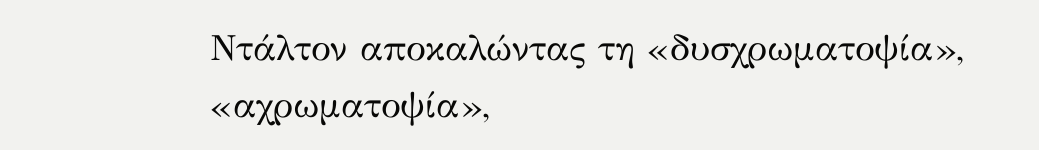Ντάλτον αποκαλώντας τη «δυσχρωματοψία», «αχρωματοψία»,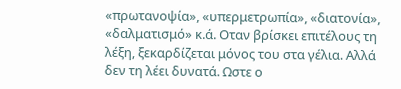«πρωτανοψία», «υπερμετρωπία», «διατονία», «δαλματισμό» κ.ά. Οταν βρίσκει επιτέλους τη λέξη, ξεκαρδίζεται μόνος του στα γέλια. Αλλά δεν τη λέει δυνατά. Ωστε ο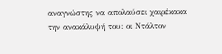αναγνώστης να απολαύσει χαιρέκακα την ανακάλυψή του: οι Ντάλτον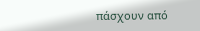πάσχουν από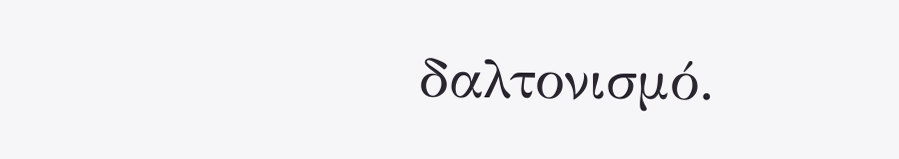δαλτονισμό.